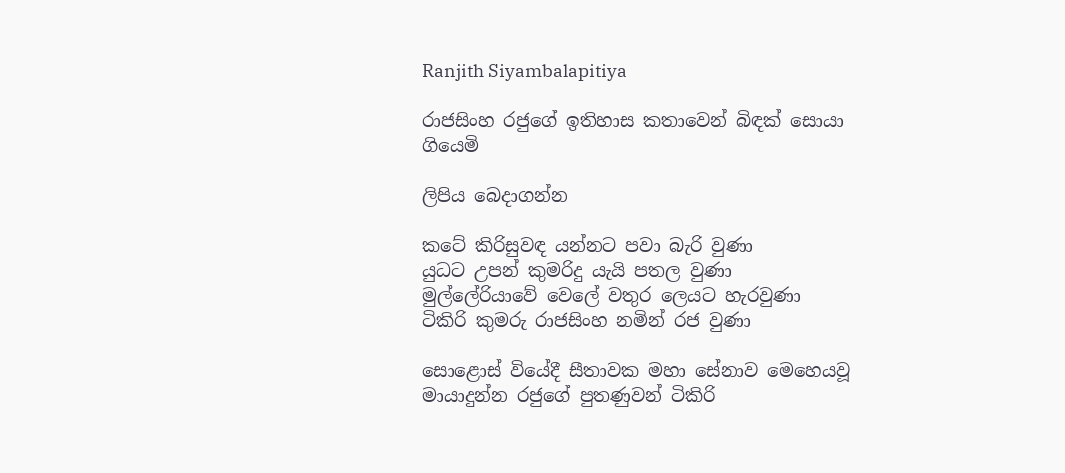Ranjith Siyambalapitiya

රාජසිංහ රජුගේ ඉතිහාස කතාවෙන් බිඳක් සොයා ගියෙමි

ලිපිය බෙදාගන්න

කටේ කිරිසුවඳ යන්නට පවා බැරි වුණා
යුධට උපන් කුමරිදු යැයි පතල වුණා
මුල්ලේරියාවේ වෙලේ වතුර ලෙයට හැරවුණා
ටිකිරි කුමරු රාජසිංහ නමින් රජ වුණා

සොළොස් වියේදී සීතාවක මහා සේනාව මෙහෙයවූ මායාදුන්න රජුගේ පුතණුවන් ටිකිරි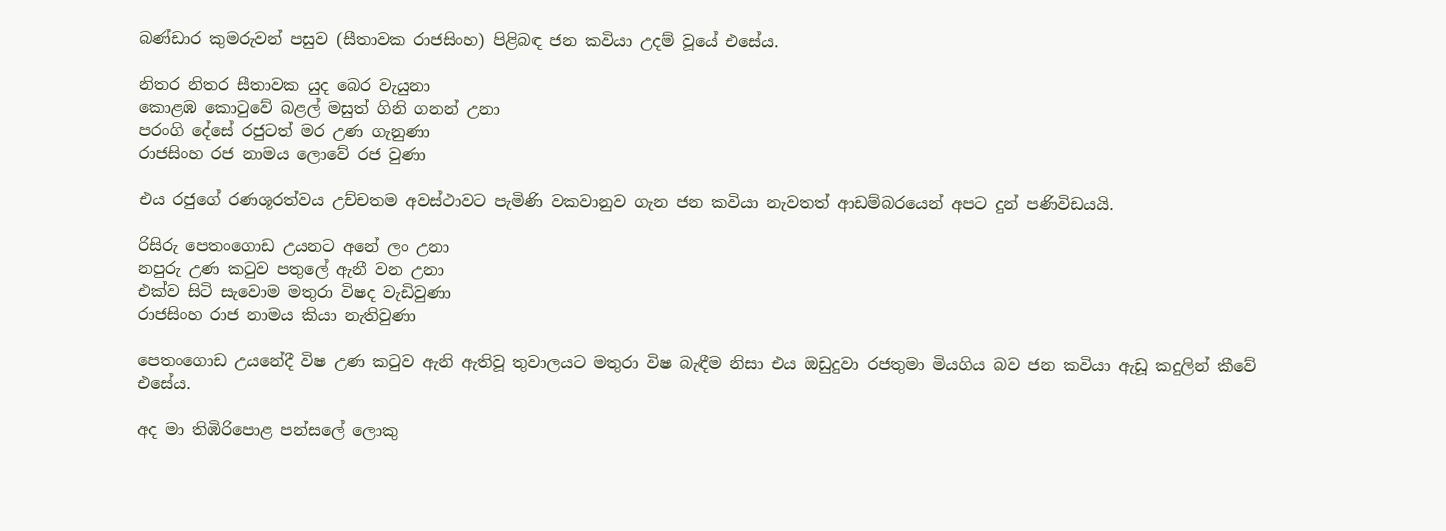බණ්ඩාර කුමරුවන් පසුව (සීතාවක රාජසිංහ) පිළිබඳ ජන කවියා උදම් වූයේ එසේය.

නිතර නිතර සීතාවක යුද බෙර වැයුනා
කොළඹ කොටුවේ බළල් මසුත් ගිනි ගනන් උනා
පරංගි දේසේ රජුටත් මර උණ ගැනුණා
රාජසිංහ රජ නාමය ලොවේ රජ වුණා

එය රජුගේ රණශූරත්වය උච්චතම අවස්ථාවට පැමිණි වකවානුව ගැන ජන කවියා නැවතත් ආඩම්බරයෙන් අපට දුන් පණිවිඩයයි.

රිසිරු පෙතංගොඩ උයනට අනේ ලං උනා
නපුරු උණ කටුව පතුලේ ඇනී වන උනා
එක්ව සිටි සැවොම මතුරා විෂද වැඩිවුණා
රාජසිංහ රාජ නාමය කියා නැතිවුණා

පෙතංගොඩ උයනේදී විෂ උණ කටුව ඇනි ඇතිවූ තුවාලයට මතුරා විෂ බැඳීම නිසා එය ඔඩුදුවා රජතුමා මියගිය බව ජන කවියා ඇඩූ කදුලින් කීවේ එසේය.

අද මා තිඹිරිපොළ පන්සලේ ලොකු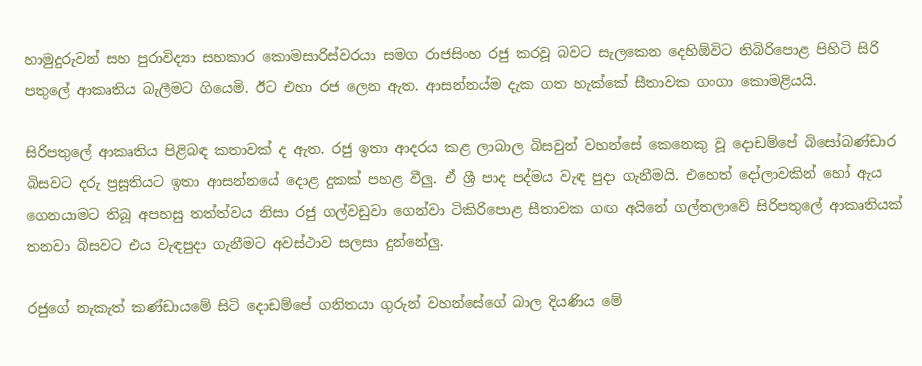හාමුදුරුවන් සහ පුරාවිද්‍යා සහකාර කොමසාරිස්වරයා සමග රාජසිංහ රජු කරවූ බවට සැලකෙන දෙහිඕවිට තිබිරිපොළ පිහිටි සිරි පතුලේ ආකෘතිය බැලීමට ගියෙමි. ඊට එහා රජ ලෙන ඇත. ආසන්නය්ම දැක ගත හැක්කේ සීතාවක ගංගා කොමළියයි.

සිරිපතුලේ ආකෘතිය පිළිබඳ කතාවක් ද ඇත. රජු ඉතා ආදරය කළ ලාබාල බිසවුන් වහන්සේ කෙනෙකු වූ දොඩම්පේ බිසෝබණ්ඩාර බිසවට දරු ප්‍රසූතියට ඉතා ආසන්නයේ දොළ දුකක් පහළ වීලු. ඒ ශ්‍රී පාද පද්මය වැඳ පුදා ගැනීමයි. එහෙත් දෝලාවකින් හෝ ඇය ගෙනයාමට තිබූ අපහසු තත්ත්වය නිසා රජු ගල්වඩුවා ගෙන්වා ටිකිරිපොළ සීතාවක ගඟ අයිනේ ගල්තලාවේ සිරිපතුලේ ආකෘතියක් තනවා බිසවට එය වැඳපුදා ගැනීමට අවස්ථාව සලසා දුන්නේලු.

රජුගේ නැකැත් කණ්ඩායමේ සිටි දොඩම්පේ ගනිතයා ගුරුන් වහන්සේගේ බාල දියණිය මේ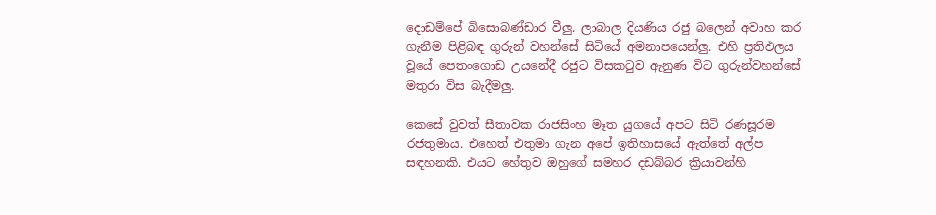දොඩම්පේ බිසොබණ්ඩාර වීලු. ලාබාල දියණිය රජු බලෙන් අවාහ කර ගැනීම පිළිබඳ ගුරුන් වහන්සේ සිටියේ අමනාපයෙන්ලු. එහි ප්‍රතිඵලය වූයේ පෙතංගොඩ උයනේදී රජුට විසකටුව ඇනුණ විට ගුරුන්වහන්සේ මතුරා විස බැදීමලු.

කෙසේ වුවත් සීතාවක රාජසිංහ මෑත යුගයේ අපට සිටි රණසූරම රජතුමාය. එහෙත් එතුමා ගැන අපේ ඉතිහාසයේ ඇත්තේ අල්ප සඳහනකි. එයට හේතුව ඔහුගේ සමහර දඩබ්බර ක්‍රියාවන්හි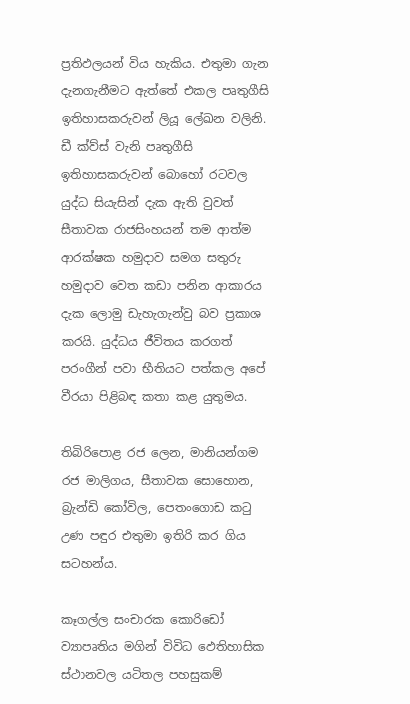ප්‍රතිඵලයන් විය හැකිය. එතුමා ගැන දැනගැනීමට ඇත්තේ එකල පෘතුගීසි ඉතිහාසකරුවන් ලියූ ලේඛන වලිනි. ඩී ක්ව්ස් වැනි පෘතුගීසි ඉතිහාසකරුවන් බොහෝ රටවල යුද්ධ සියැසින් දැක ඇති වුවත් සීතාවක රාජසිංහයන් තම ආත්ම ආරක්ෂක හමුදාව සමග සතුරු හමුදාව වෙත කඩා පනින ආකාරය දැක ලොමු ඩැහැගැන්වු බව ප්‍රකාශ කරයි. යුද්ධය ජීවිතය කරගත් පරංගීන් පවා භීතියට පත්කල අපේ වීරයා පිළිබඳ කතා කළ යුතුමය.

තිබිරිපොළ රජ ලෙන, මානියන්ගම රජ මාලිගය, සීතාවක සොහොන, බ්‍රැන්ඩි කෝවිල, පෙතංගොඩ කටු උණ පඳුර එතුමා ඉතිරි කර ගිය සටහන්ය.

කෑගල්ල සංචාරක කොරිඩෝ ව්‍යාපෘතිය මගින් විවිධ ‍‍ඵෙතිහාසික ස්ථානවල යටිතල පහසුකම්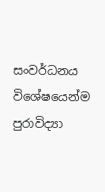සංවර්ධනය විශේෂයෙන්ම පුරාවිද්‍යා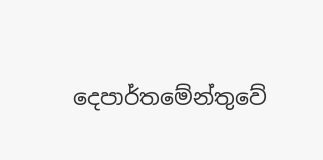දෙපාර්තමේන්තුවේ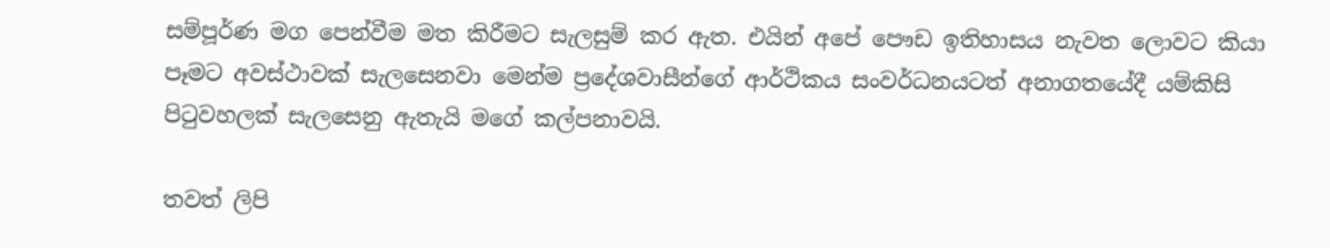සම්පූර්ණ මග පෙන්වීම මත කිරීමට සැලසුම් කර ඇත. එයින් අපේ පෞඩ ඉතිහාසය නැවත ලොවට කියා පෑමට අවස්ථාවක් සැලසෙනවා මෙන්ම ප්‍රදේශවාසීන්ගේ ආර්ථිකය සංවර්ධනයටත් අනාගතයේදී යම්කිසි පිටුවහලක් සැලසෙනු ඇතැයි මගේ කල්පනාවයි.

තවත් ලිපි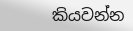කියවන්න